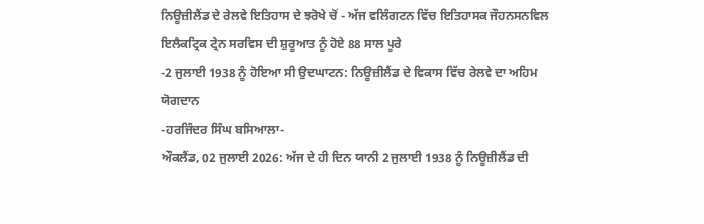ਨਿਊਜ਼ੀਲੈਂਡ ਦੇ ਰੇਲਵੇ ਇਤਿਹਾਸ ਦੇ ਝਰੋਖੇ ਚੋਂ - ਅੱਜ ਵਲਿੰਗਟਨ ਵਿੱਚ ਇਤਿਹਾਸਕ ਜੌਹਨਸਨਵਿਲ ਇਲੈਕਟ੍ਰਿਕ ਟ੍ਰੇਨ ਸਰਵਿਸ ਦੀ ਸ਼ੁਰੂਆਤ ਨੂੰ ਹੋਏ 88 ਸਾਲ ਪੂਰੇ
-2 ਜੁਲਾਈ 1938 ਨੂੰ ਹੋਇਆ ਸੀ ਉਦਘਾਟਨ: ਨਿਊਜ਼ੀਲੈਂਡ ਦੇ ਵਿਕਾਸ ਵਿੱਚ ਰੇਲਵੇ ਦਾ ਅਹਿਮ ਯੋਗਦਾਨ
-ਹਰਜਿੰਦਰ ਸਿੰਘ ਬਸਿਆਲਾ-
ਔਕਲੈਂਡ, 02 ਜੁਲਾਈ 2026: ਅੱਜ ਦੇ ਹੀ ਦਿਨ ਯਾਨੀ 2 ਜੁਲਾਈ 1938 ਨੂੰ ਨਿਊਜ਼ੀਲੈਂਡ ਦੀ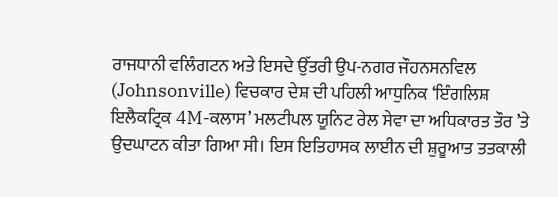ਰਾਜਧਾਨੀ ਵਲਿੰਗਟਨ ਅਤੇ ਇਸਦੇ ਉੱਤਰੀ ਉਪ-ਨਗਰ ਜੌਹਨਸਨਵਿਲ (Johnsonville) ਵਿਚਕਾਰ ਦੇਸ਼ ਦੀ ਪਹਿਲੀ ਆਧੁਨਿਕ ‘ਇੰਗਲਿਸ਼ ਇਲੈਕਟ੍ਰਿਕ 4M-ਕਲਾਸ’ ਮਲਟੀਪਲ ਯੂਨਿਟ ਰੇਲ ਸੇਵਾ ਦਾ ਅਧਿਕਾਰਤ ਤੌਰ ’ਤੇ ਉਦਘਾਟਨ ਕੀਤਾ ਗਿਆ ਸੀ। ਇਸ ਇਤਿਹਾਸਕ ਲਾਈਨ ਦੀ ਸ਼ੁਰੂਆਤ ਤਤਕਾਲੀ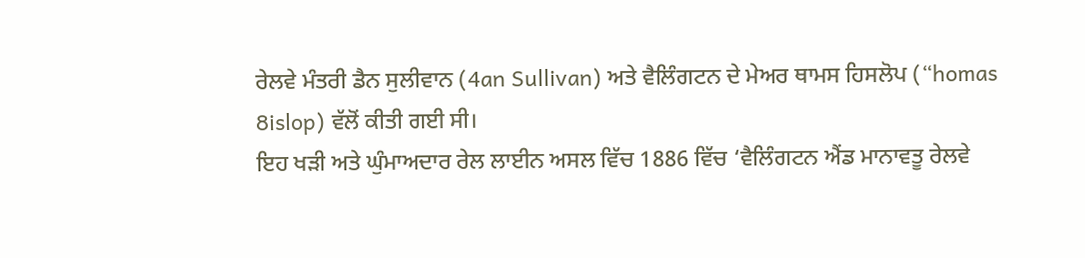ਰੇਲਵੇ ਮੰਤਰੀ ਡੈਨ ਸੁਲੀਵਾਨ (4an Sullivan) ਅਤੇ ਵੈਲਿੰਗਟਨ ਦੇ ਮੇਅਰ ਥਾਮਸ ਹਿਸਲੋਪ (“homas 8islop) ਵੱਲੋਂ ਕੀਤੀ ਗਈ ਸੀ।
ਇਹ ਖੜੀ ਅਤੇ ਘੁੰਮਾਅਦਾਰ ਰੇਲ ਲਾਈਨ ਅਸਲ ਵਿੱਚ 1886 ਵਿੱਚ ‘ਵੈਲਿੰਗਟਨ ਐਂਡ ਮਾਨਾਵਤੂ ਰੇਲਵੇ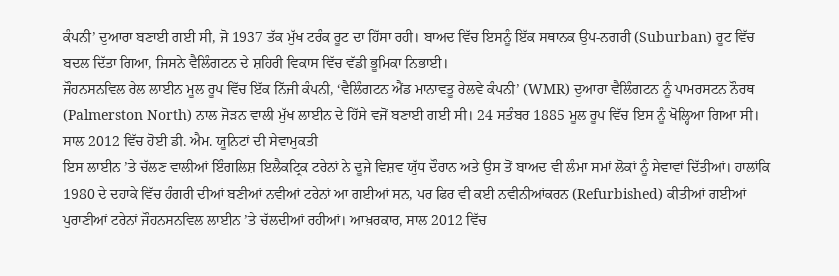ਕੰਪਨੀ’ ਦੁਆਰਾ ਬਣਾਈ ਗਈ ਸੀ, ਜੋ 1937 ਤੱਕ ਮੁੱਖ ਟਰੰਕ ਰੂਟ ਦਾ ਹਿੱਸਾ ਰਹੀ। ਬਾਅਦ ਵਿੱਚ ਇਸਨੂੰ ਇੱਕ ਸਥਾਨਕ ਉਪ-ਨਗਰੀ (Suburban) ਰੂਟ ਵਿੱਚ ਬਦਲ ਦਿੱਤਾ ਗਿਆ, ਜਿਸਨੇ ਵੈਲਿੰਗਟਨ ਦੇ ਸ਼ਹਿਰੀ ਵਿਕਾਸ ਵਿੱਚ ਵੱਡੀ ਭੂਮਿਕਾ ਨਿਭਾਈ।
ਜੌਹਨਸਨਵਿਲ ਰੇਲ ਲਾਈਨ ਮੂਲ ਰੂਪ ਵਿੱਚ ਇੱਕ ਨਿੱਜੀ ਕੰਪਨੀ, ‘ਵੈਲਿੰਗਟਨ ਐਂਡ ਮਾਨਾਵਤੂ ਰੇਲਵੇ ਕੰਪਨੀ’ (WMR) ਦੁਆਰਾ ਵੈਲਿੰਗਟਨ ਨੂੰ ਪਾਮਰਸਟਨ ਨੌਰਥ (Palmerston North) ਨਾਲ ਜੋੜਨ ਵਾਲੀ ਮੁੱਖ ਲਾਈਨ ਦੇ ਹਿੱਸੇ ਵਜੋਂ ਬਣਾਈ ਗਈ ਸੀ। 24 ਸਤੰਬਰ 1885 ਮੂਲ ਰੂਪ ਵਿੱਚ ਇਸ ਨੂੰ ਖੋਲ੍ਹਿਆ ਗਿਆ ਸੀ।
ਸਾਲ 2012 ਵਿੱਚ ਹੋਈ ਡੀ. ਐਮ. ਯੂਨਿਟਾਂ ਦੀ ਸੇਵਾਮੁਕਤੀ
ਇਸ ਲਾਈਨ ’ਤੇ ਚੱਲਣ ਵਾਲੀਆਂ ਇੰਗਲਿਸ਼ ਇਲੈਕਟ੍ਰਿਕ ਟਰੇਨਾਂ ਨੇ ਦੂਜੇ ਵਿਸ਼ਵ ਯੁੱਧ ਦੌਰਾਨ ਅਤੇ ਉਸ ਤੋਂ ਬਾਅਦ ਵੀ ਲੰਮਾ ਸਮਾਂ ਲੋਕਾਂ ਨੂੰ ਸੇਵਾਵਾਂ ਦਿੱਤੀਆਂ। ਹਾਲਾਂਕਿ 1980 ਦੇ ਦਹਾਕੇ ਵਿੱਚ ਹੰਗਰੀ ਦੀਆਂ ਬਣੀਆਂ ਨਵੀਆਂ ਟਰੇਨਾਂ ਆ ਗਈਆਂ ਸਨ, ਪਰ ਫਿਰ ਵੀ ਕਈ ਨਵੀਨੀਆਂਕਰਨ (Refurbished) ਕੀਤੀਆਂ ਗਈਆਂ ਪੁਰਾਣੀਆਂ ਟਰੇਨਾਂ ਜੌਹਨਸਨਵਿਲ ਲਾਈਨ ’ਤੇ ਚੱਲਦੀਆਂ ਰਹੀਆਂ। ਆਖ਼ਰਕਾਰ, ਸਾਲ 2012 ਵਿੱਚ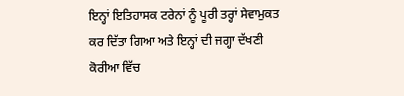ਇਨ੍ਹਾਂ ਇਤਿਹਾਸਕ ਟਰੇਨਾਂ ਨੂੰ ਪੂਰੀ ਤਰ੍ਹਾਂ ਸੇਵਾਮੁਕਤ ਕਰ ਦਿੱਤਾ ਗਿਆ ਅਤੇ ਇਨ੍ਹਾਂ ਦੀ ਜਗ੍ਹਾ ਦੱਖਣੀ ਕੋਰੀਆ ਵਿੱਚ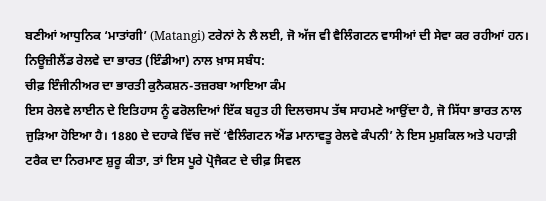ਬਣੀਆਂ ਆਧੁਨਿਕ ‘ਮਾਤਾਂਗੀ’ (Matangi) ਟਰੇਨਾਂ ਨੇ ਲੈ ਲਈ, ਜੋ ਅੱਜ ਵੀ ਵੈਲਿੰਗਟਨ ਵਾਸੀਆਂ ਦੀ ਸੇਵਾ ਕਰ ਰਹੀਆਂ ਹਨ।
ਨਿਊਜ਼ੀਲੈਂਡ ਰੇਲਵੇ ਦਾ ਭਾਰਤ (ਇੰਡੀਆ) ਨਾਲ ਖ਼ਾਸ ਸਬੰਧ:
ਚੀਫ਼ ਇੰਜੀਨੀਅਰ ਦਾ ਭਾਰਤੀ ਕੁਨੈਕਸ਼ਨ-ਤਜ਼ਰਬਾ ਆਇਆ ਕੰਮ
ਇਸ ਰੇਲਵੇ ਲਾਈਨ ਦੇ ਇਤਿਹਾਸ ਨੂੰ ਫਰੋਲਦਿਆਂ ਇੱਕ ਬਹੁਤ ਹੀ ਦਿਲਚਸਪ ਤੱਥ ਸਾਹਮਣੇ ਆਉਂਦਾ ਹੈ, ਜੋ ਸਿੱਧਾ ਭਾਰਤ ਨਾਲ ਜੁੜਿਆ ਹੋਇਆ ਹੈ। 1880 ਦੇ ਦਹਾਕੇ ਵਿੱਚ ਜਦੋਂ ‘ਵੈਲਿੰਗਟਨ ਐਂਡ ਮਾਨਾਵਤੂ ਰੇਲਵੇ ਕੰਪਨੀ’ ਨੇ ਇਸ ਮੁਸ਼ਕਿਲ ਅਤੇ ਪਹਾੜੀ ਟਰੈਕ ਦਾ ਨਿਰਮਾਣ ਸ਼ੁਰੂ ਕੀਤਾ, ਤਾਂ ਇਸ ਪੂਰੇ ਪ੍ਰੋਜੈਕਟ ਦੇ ਚੀਫ਼ ਸਿਵਲ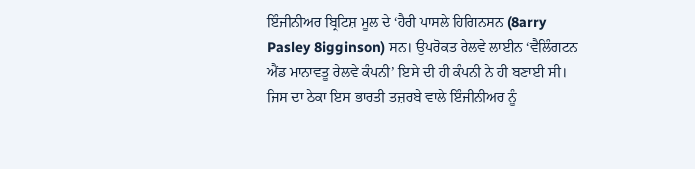ਇੰਜੀਨੀਅਰ ਬ੍ਰਿਟਿਸ਼ ਮੂਲ ਦੇ ‘ਹੈਰੀ ਪਾਸਲੇ ਹਿਗਿਨਸਨ (8arry Pasley 8igginson) ਸਨ। ਉਪਰੋਕਤ ਰੇਲਵੇ ਲਾਈਨ ‘ਵੈਲਿੰਗਟਨ ਐਂਡ ਮਾਨਾਵਤੂ ਰੇਲਵੇ ਕੰਪਨੀ’ ਇਸੇ ਦੀ ਹੀ ਕੰਪਨੀ ਨੇ ਹੀ ਬਣਾਈ ਸੀ। ਜਿਸ ਦਾ ਠੇਕਾ ਇਸ ਭਾਰਤੀ ਤਜ਼ਰਬੇ ਵਾਲੇ ਇੰਜੀਨੀਅਰ ਨੂੰ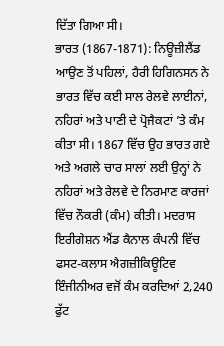ਦਿੱਤਾ ਗਿਆ ਸੀ।
ਭਾਰਤ (1867-1871): ਨਿਊਜ਼ੀਲੈਂਡ ਆਉਣ ਤੋਂ ਪਹਿਲਾਂ, ਹੈਰੀ ਹਿਗਿਨਸਨ ਨੇ ਭਾਰਤ ਵਿੱਚ ਕਈ ਸਾਲ ਰੇਲਵੇ ਲਾਈਨਾਂ, ਨਹਿਰਾਂ ਅਤੇ ਪਾਣੀ ਦੇ ਪ੍ਰੋਜੈਕਟਾਂ ’ਤੇ ਕੰਮ ਕੀਤਾ ਸੀ। 1867 ਵਿੱਚ ਉਹ ਭਾਰਤ ਗਏ ਅਤੇ ਅਗਲੇ ਚਾਰ ਸਾਲਾਂ ਲਈ ਉਨ੍ਹਾਂ ਨੇ ਨਹਿਰਾਂ ਅਤੇ ਰੇਲਵੇ ਦੇ ਨਿਰਮਾਣ ਕਾਰਜਾਂ ਵਿੱਚ ਨੌਕਰੀ (ਕੰਮ) ਕੀਤੀ। ਮਦਰਾਸ ਇਰੀਗੇਸ਼ਨ ਐਂਡ ਕੈਨਾਲ ਕੰਪਨੀ ਵਿੱਚ ਫਸਟ-ਕਲਾਸ ਐਗਜ਼ੀਕਿਊਟਿਵ ਇੰਜੀਨੀਅਰ ਵਜੋਂ ਕੰਮ ਕਰਦਿਆਂ 2,240 ਫੁੱਟ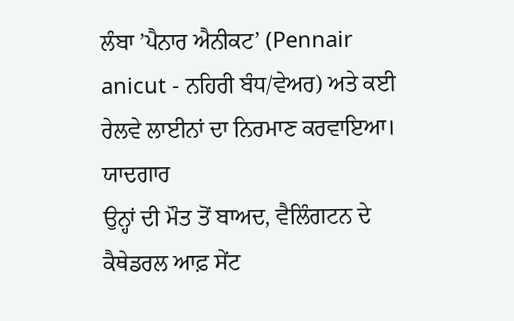ਲੰਬਾ ’ਪੈਨਾਰ ਐਨੀਕਟ’ (Pennair anicut - ਨਹਿਰੀ ਬੰਧ/ਵੇਅਰ) ਅਤੇ ਕਈ ਰੇਲਵੇ ਲਾਈਨਾਂ ਦਾ ਨਿਰਮਾਣ ਕਰਵਾਇਆ।
ਯਾਦਗਾਰ
ਉਨ੍ਹਾਂ ਦੀ ਮੌਤ ਤੋਂ ਬਾਅਦ, ਵੈਲਿੰਗਟਨ ਦੇ ਕੈਥੇਡਰਲ ਆਫ਼ ਸੇਂਟ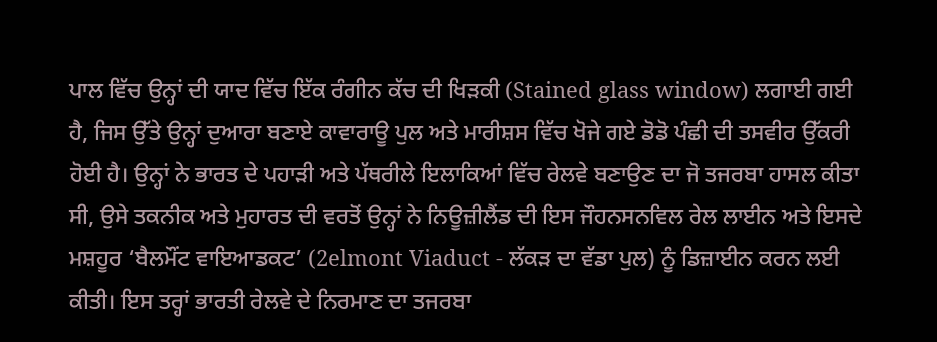ਪਾਲ ਵਿੱਚ ਉਨ੍ਹਾਂ ਦੀ ਯਾਦ ਵਿੱਚ ਇੱਕ ਰੰਗੀਨ ਕੱਚ ਦੀ ਖਿੜਕੀ (Stained glass window) ਲਗਾਈ ਗਈ ਹੈ, ਜਿਸ ਉੱਤੇ ਉਨ੍ਹਾਂ ਦੁਆਰਾ ਬਣਾਏ ਕਾਵਾਰਾਊ ਪੁਲ ਅਤੇ ਮਾਰੀਸ਼ਸ ਵਿੱਚ ਖੋਜੇ ਗਏ ਡੋਡੋ ਪੰਛੀ ਦੀ ਤਸਵੀਰ ਉੱਕਰੀ ਹੋਈ ਹੈ। ਉਨ੍ਹਾਂ ਨੇ ਭਾਰਤ ਦੇ ਪਹਾੜੀ ਅਤੇ ਪੱਥਰੀਲੇ ਇਲਾਕਿਆਂ ਵਿੱਚ ਰੇਲਵੇ ਬਣਾਉਣ ਦਾ ਜੋ ਤਜਰਬਾ ਹਾਸਲ ਕੀਤਾ ਸੀ, ਉਸੇ ਤਕਨੀਕ ਅਤੇ ਮੁਹਾਰਤ ਦੀ ਵਰਤੋਂ ਉਨ੍ਹਾਂ ਨੇ ਨਿਊਜ਼ੀਲੈਂਡ ਦੀ ਇਸ ਜੌਹਨਸਨਵਿਲ ਰੇਲ ਲਾਈਨ ਅਤੇ ਇਸਦੇ ਮਸ਼ਹੂਰ ‘ਬੈਲਮੌਂਟ ਵਾਇਆਡਕਟ’ (2elmont Viaduct - ਲੱਕੜ ਦਾ ਵੱਡਾ ਪੁਲ) ਨੂੰ ਡਿਜ਼ਾਈਨ ਕਰਨ ਲਈ ਕੀਤੀ। ਇਸ ਤਰ੍ਹਾਂ ਭਾਰਤੀ ਰੇਲਵੇ ਦੇ ਨਿਰਮਾਣ ਦਾ ਤਜਰਬਾ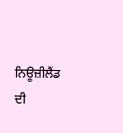ਨਿਊਜ਼ੀਲੈਂਡ ਦੀ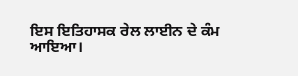ਇਸ ਇਤਿਹਾਸਕ ਰੇਲ ਲਾਈਨ ਦੇ ਕੰਮ ਆਇਆ।